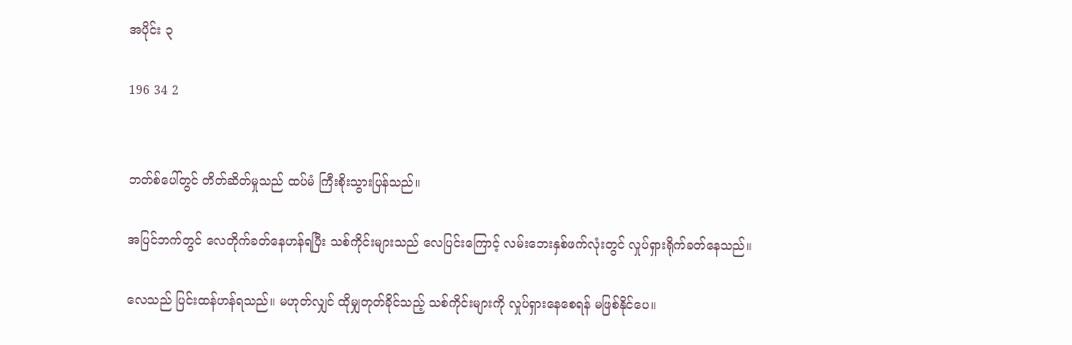အပိုင်း ၃

196 34 2


ဘတ်စ်ပေါ်တွင် တိတ်ဆိတ်မှုသည် ထပ်မံ ကြီးစိုးသွားပြန်သည်။

အပြင်ဘက်တွင် လေတိုက်ခတ်နေဟန်ရပြီး သစ်ကိုင်းများသည် လေပြင်းကြောင့် လမ်းဘေးနှစ်ဖက်လုံးတွင် လှုပ်ရှားရိုက်ခတ်နေသည်။

လေသည် ပြင်းထန်ဟန်ရသည်။ မဟုတ်လျှင် ထိုမျှတုတ်ခိုင်သည့် သစ်ကိုင်းများကို လှုပ်ရှားနေစေရန် မဖြစ်နိုင်ပေ။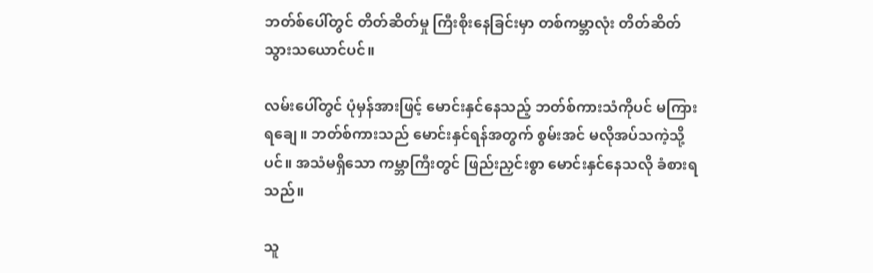ဘတ်စ်ပေါ်တွင် တိတ်ဆိတ်မှု ကြီးစိုးနေခြင်းမှာ တစ်ကမ္ဘာလုံး တိတ်ဆိတ်သွားသယောင်ပင်။

လမ်းပေါ်တွင် ပုံမှန်အားဖြင့် မောင်းနှင်နေသည့် ဘတ်စ်ကားသံကိုပင် မကြားရချေ။ ဘတ်စ်ကားသည် မောင်းနှင်ရန်အတွက် စွမ်းအင် မလိုအပ်သကဲ့သို့ပင်။ အသံမရှိသော ကမ္ဘာကြီးတွင် ‌ဖြည်းညှင်းစွာ မောင်းနှင်နေသလို ခံစားရသည်။

သူ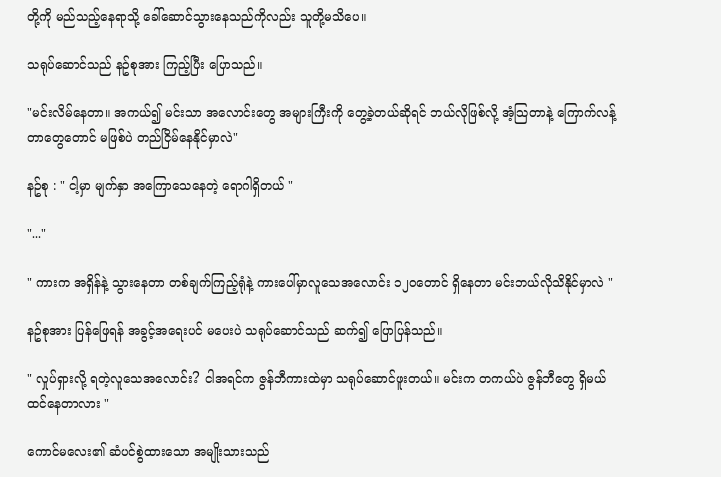တို့ကို မည်သည့်နေရာသို့ ခေါ်ဆောင်သွားနေသည်ကိုလည်း သူတို့မသိပေ။

သရုပ်ဆောင်သည် နဥ်စုအား ကြည့်ပြီး ပြောသည်။

"မင်းလိမ်နေတာ။ အကယ်၍ မင်းသာ အလောင်းတွေ အများကြီးကို တွေ့ခဲ့တယ်ဆိုရင် ဘယ်လိုဖြစ်လို့ အံ့သြတာနဲ့ ကြောက်လန့်တာတွေတောင် မဖြစ်ပဲ တည်ငြိမ်နေနိုင်မှာလဲ"

နဥ်စု : " ငါ့မှာ မျက်နှာ အကြောသေနေတဲ့ ရောဂါရှိတယ် "

"..."

" ကားက အရှိန်နဲ့ သွားနေတာ တစ်ချက်ကြည့်ရုံနဲ့ ကားပေါ်မှာလူသေအလောင်း ၁၂၀တောင် ရှိနေတာ မင်းဘယ်လိုသိနိုင်မှာလဲ "

နဥ်စုအား ပြန်ဖြေရန် အခွင့်အရေးပင် မပေးပဲ သရုပ်ဆောင်သည် ဆက်၍ ပြောပြန်သည်။

" လှုပ်ရှားလို့ ရတဲ့လူသေအလောင်း? ငါအရင်က ဇွန်ဘီကားထဲမှာ သရုပ်ဆောင်ဖူးတယ်။ မင်းက တကယ်ပဲ ဇွန်ဘီတွေ ရှိမယ် ထင်နေတာလား "

ကောင်မလေး၏ ဆံပင်စွဲထားသော အမျိုးသားသည်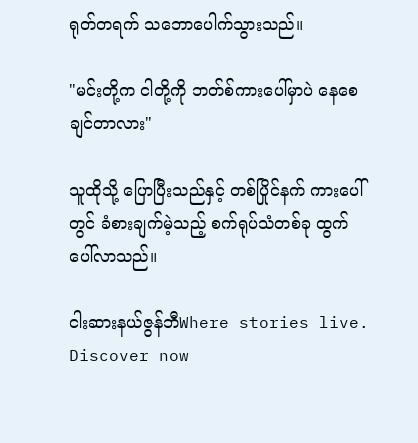ရုတ်တရက် သဘောပေါက်သွားသည်။

"မင်းတို့က ငါတို့ကို ဘတ်စ်ကားပေါ်မှာပဲ နေစေချင်တာလား"

သူထိုသို့ ပြောပြီးသည်နှင့် တစ်ပြိုင်နက် ကားပေါ်တွင် ခံစားချက်မဲ့သည့် စက်ရုပ်သံတစ်ခု ထွက်ပေါ်လာသည်။

ငါးဆားနယ်ဇွန်ဘီWhere stories live. Discover now